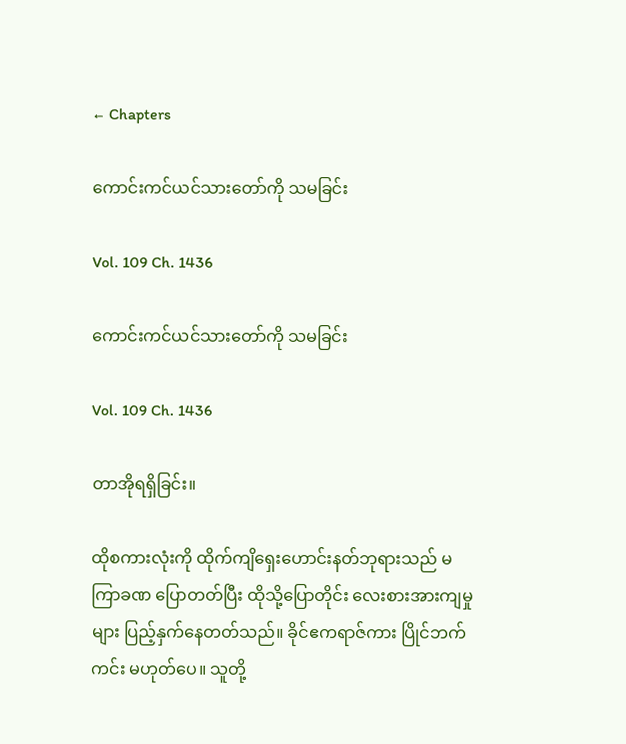← Chapters

ကောင်းကင်ယင်သားတော်ကို သမခြင်း

Vol. 109 Ch. 1436

ကောင်းကင်ယင်သားတော်ကို သမခြင်း

Vol. 109 Ch. 1436

တာအိုရရှိခြင်း။

ထိုစကားလုံးကို ထိုက်ကျိရှေးဟောင်းနတ်ဘုရားသည် မကြာခဏ ပြောတတ်ပြီး ထိုသို့ပြောတိုင်း လေးစားအားကျမှုများ ပြည့်နှက်နေတတ်သည်။ ခိုင်ဧကရာဇ်ကား ပြိုင်ဘက်ကင်း မဟုတ်ပေ။ သူတို့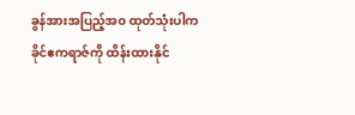ခွန်အားအပြည့်အ၀ ထုတ်သုံးပါက ခိုင်ဧကရာဇ်ကို ထိန်းထားနိုင်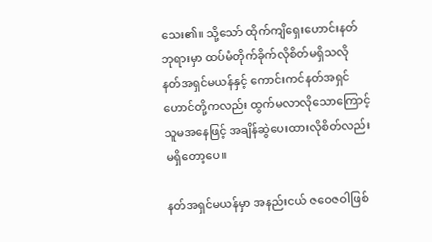သေး၏။ သို့သော် ထိုက်ကျိရှေးဟောင်းနတ်ဘုရားမှာ ထပ်မံတိုက်ခိုက်လိုစိတ်မရှိသလို နတ်အရှင်မယန်နှင့် ကောင်းကင်နတ်အရှင်ဟောင်တို့ကလည်း ထွက်မလာလိုသောကြောင့် သူမအနေဖြင့် အချိန်ဆွဲပေးထားလိုစိတ်လည်း မရှိတော့ပေ။

နတ်အရှင်မယန်မှာ အနည်းငယ် ဇဝေဇဝါဖြစ်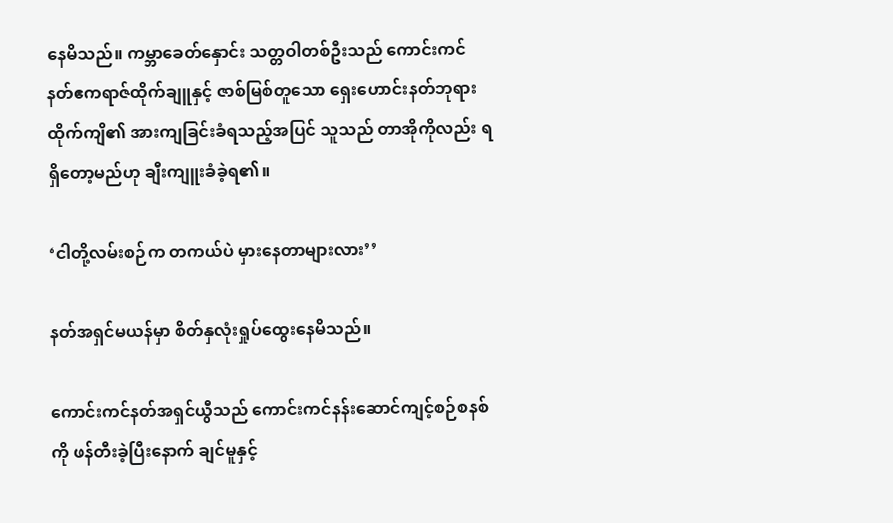နေမိသည်။ ကမ္ဘာခေတ်နှောင်း သတ္တဝါတစ်ဦးသည် ကောင်းကင်နတ်ဧကရာဇ်ထိုက်ချူနှင့် ဇာစ်မြစ်တူသော ရှေးဟောင်းနတ်ဘုရားထိုက်ကျိ၏ အားကျခြင်းခံရသည့်အပြင် သူသည် တာအိုကိုလည်း ရရှိတော့မည်ဟု ချီးကျူးခံခဲ့ရ၏။

‘ငါတို့လမ်းစဉ်က တကယ်ပဲ မှားနေတာများလား’’

နတ်အရှင်မယန်မှာ စိတ်နှလုံးရှုပ်ထွေးနေမိသည်။

ကောင်းကင်နတ်အရှင်ယွီသည် ကောင်းကင်နန်းဆောင်ကျင့်စဉ်စနစ်ကို ဖန်တီးခဲ့ပြီးနောက် ချင်မူနှင့်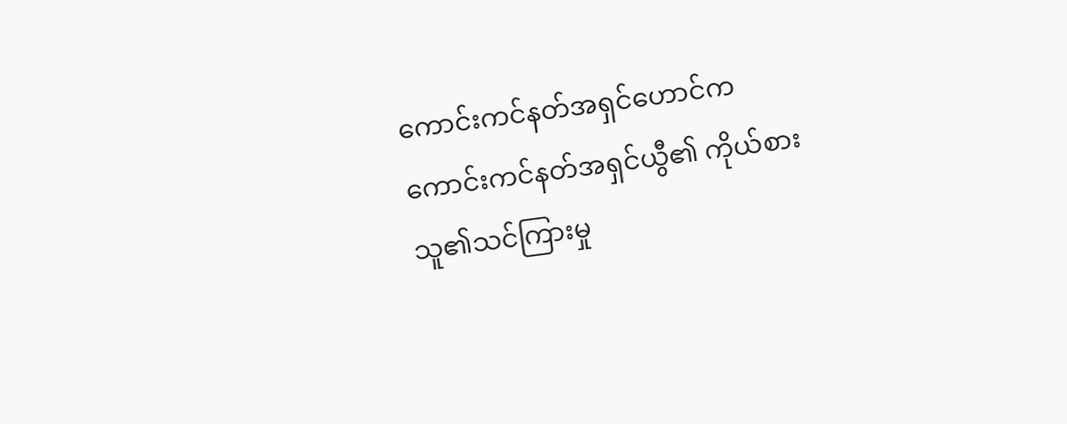ကောင်းကင်နတ်အရှင်ဟောင်က ကောင်းကင်နတ်အရှင်ယွီ၏ ကိုယ်စား သူ၏သင်ကြားမှု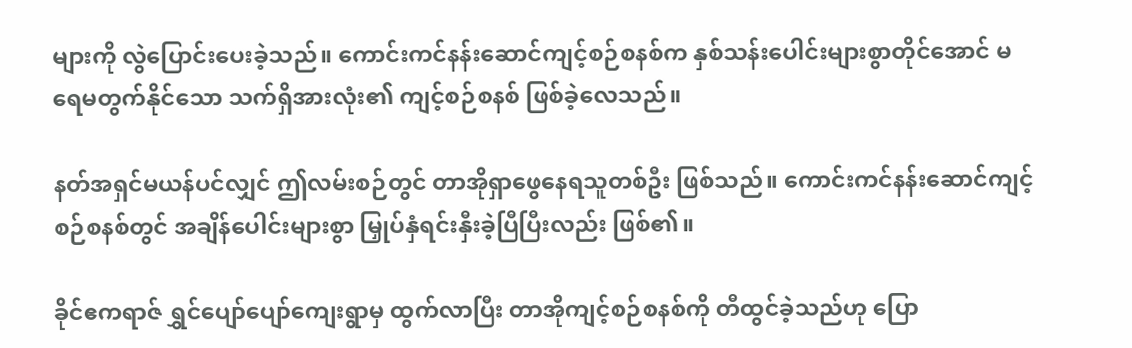များကို လွဲပြောင်းပေးခဲ့သည်။ ကောင်းကင်နန်းဆောင်ကျင့်စဉ်စနစ်က နှစ်သန်းပေါင်းများစွာတိုင်အောင် မရေမတွက်နိုင်သော သက်ရှိအားလုံး၏ ကျင့်စဉ်စနစ် ဖြစ်ခဲ့လေသည်။

နတ်အရှင်မယန်ပင်လျှင် ဤလမ်းစဉ်တွင် တာအိုရှာဖွေနေရသူတစ်ဦး ဖြစ်သည်။ ကောင်းကင်နန်းဆောင်ကျင့်စဉ်စနစ်တွင် အချိန်ပေါင်းများစွာ မြှုပ်နှံရင်းနှီးခဲ့ပြီပြီးလည်း ဖြစ်၏။

ခိုင်ဧကရာဇ် ရွှင်ပျော်ပျော်ကျေးရွာမှ ထွက်လာပြီး တာအိုကျင့်စဉ်စနစ်ကို တီထွင်ခဲ့သည်ဟု ပြော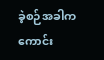ခဲ့စဉ်အခါက ကောင်း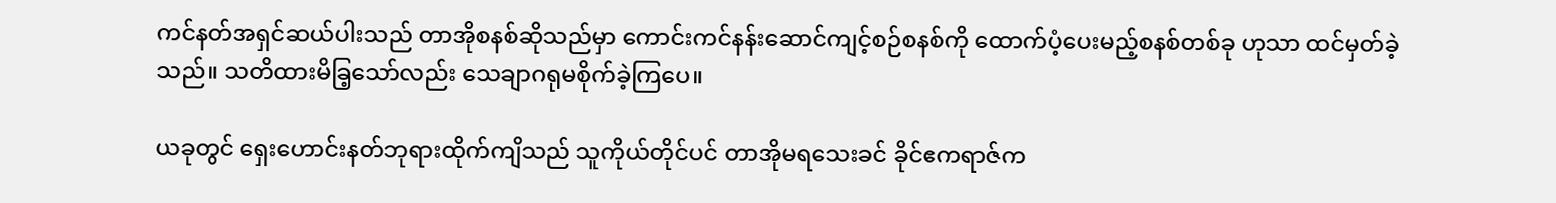ကင်နတ်အရှင်ဆယ်ပါးသည် တာအိုစနစ်ဆိုသည်မှာ ကောင်းကင်နန်းဆောင်ကျင့်စဉ်စနစ်ကို ထောက်ပံ့ပေးမည့်စနစ်တစ်ခု ဟုသာ ထင်မှတ်ခဲ့သည်။ သတိထားမိခြ့သော်လည်း သေချာဂရုမစိုက်ခဲ့ကြပေ။

ယခုတွင် ရှေးဟောင်းနတ်ဘုရားထိုက်ကျိသည် သူကိုယ်တိုင်ပင် တာအိုမရသေးခင် ခိုင်ဧကရာဇ်က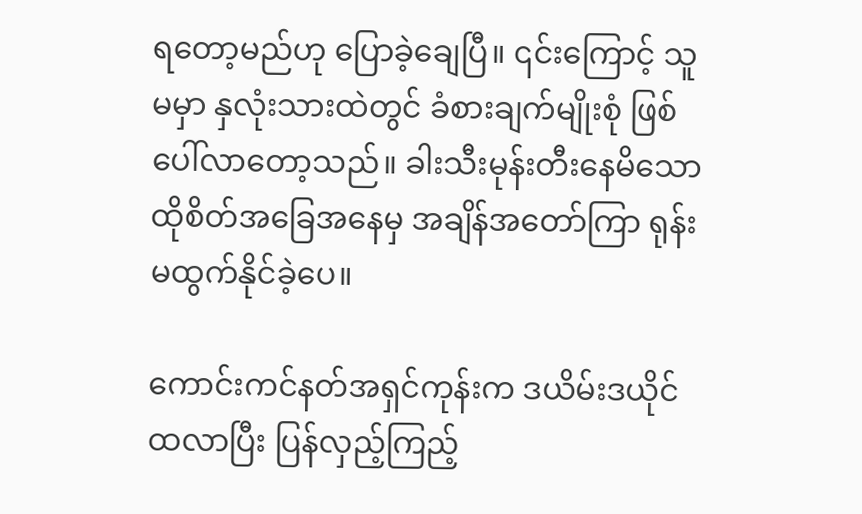ရတော့မည်ဟု ပြောခဲ့ချေပြီ။ ၎င်းကြောင့် သူမမှာ နှလုံးသားထဲတွင် ခံစားချက်မျိုးစုံ ဖြစ်ပေါ်လာတော့သည်။ ခါးသီးမုန်းတီးနေမိသော ထိုစိတ်အခြေအနေမှ အချိန်အတော်ကြာ ရုန်းမထွက်နိုင်ခဲ့ပေ။

ကောင်းကင်နတ်အရှင်ကုန်းက ဒယိမ်းဒယိုင် ထလာပြီး ပြန်လှည့်ကြည့်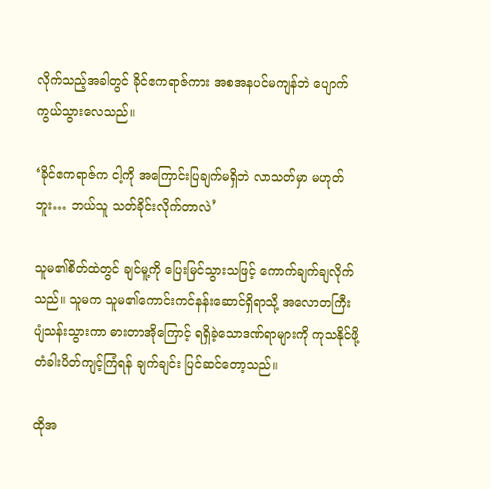လိုက်သည့်အခါတွင် ခိုင်ဧကရာဇ်ကား အစအနပင်မကျန်ဘဲ ပျောက်ကွယ်သွားလေသည်။

‘ခိုင်ဧကရာဇ်က ငါ့ကို အကြောင်းပြချက်မရှိဘဲ လာသတ်မှာ မဟုတ်ဘူး… ဘယ်သူ သတ်ခိုင်းလိုက်တာလဲ’

သူမ၏စိတ်ထဲတွင် ချင်မူ့ကို ပြေးမြင်သွားသဖြင့် ကောက်ချက်ချလိုက်သည်။ သူမက သူမ၏ကောင်းကင်နန်းဆောင်ရှိရာသို့ အလောတကြီး ပျံသန်းသွားကာ ဓားတာအိုကြောင့် ရရှိခဲ့သောဒဏ်ရာများကို ကုသနိုင်ဖို့ တံခါးပိတ်ကျင့်ကြံရန် ချက်ချင်း ပြင်ဆင်တော့သည်။

ထိုအ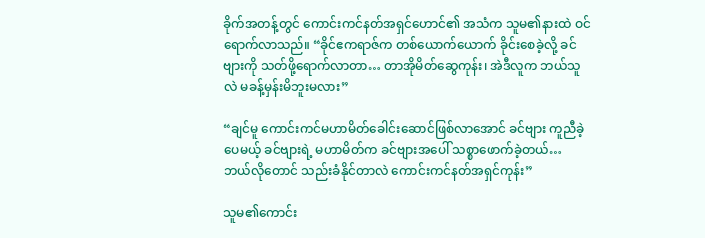ခိုက်အတန့်တွင် ကောင်းကင်နတ်အရှင်ဟောင်၏ အသံက သူမ၏နားထဲ ဝင်ရောက်လာသည်။ “ခိုင်ဧကရာဇ်က တစ်ယောက်ယောက် ခိုင်းစေခဲ့လို့ ခင်ဗျားကို သတ်ဖို့ရောက်လာတာ… တာအိုမိတ်ဆွေကုန်း၊ အဲဒီလူက ဘယ်သူလဲ မခန့်မှန်းမိဘူးမလား”

“ချင်မူ ကောင်းကင်မဟာမိတ်ခေါင်းဆောင်ဖြစ်လာအောင် ခင်ဗျား ကူညီခဲ့ပေမယ့် ခင်ဗျားရဲ့ မဟာမိတ်က ခင်ဗျားအပေါ် သစ္စာဖောက်ခဲ့တယ်… ဘယ်လိုတောင် သည်းခံနိုင်တာလဲ ကောင်းကင်နတ်အရှင်ကုန်း”

သူမ၏ကောင်း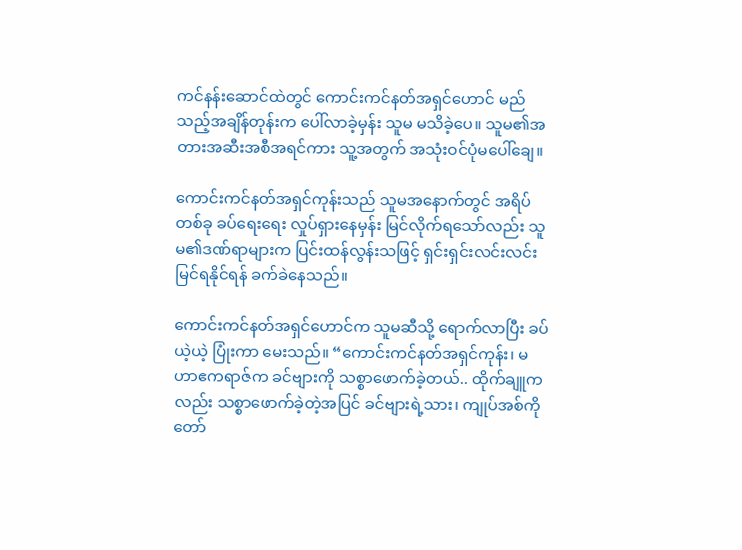ကင်နန်းဆောင်ထဲတွင် ကောင်းကင်နတ်အရှင်ဟောင် မည်သည့်အချိန်တုန်းက ပေါ်လာခဲ့မှန်း သူမ မသိခဲ့ပေ။ သူမ၏အတားအဆီးအစီအရင်ကား သူ့အတွက် အသုံးဝင်ပုံမပေါ်ချေ။

ကောင်းကင်နတ်အရှင်ကုန်းသည် သူမအနောက်တွင် အရိပ်တစ်ခု ခပ်ရေးရေး လှုပ်ရှားနေမှန်း မြင်လိုက်ရသော်လည်း သူမ၏ဒဏ်ရာများက ပြင်းထန်လွန်းသဖြင့် ရှင်းရှင်းလင်းလင်း မြင်ရနိုင်ရန် ခက်ခဲနေသည်။

ကောင်းကင်နတ်အရှင်ဟောင်က သူမဆီသို့ ရောက်လာပြီး ခပ်ယဲ့ယဲ့ ပြုံးကာ မေးသည်။ “ကောင်းကင်နတ်အရှင်ကုန်း၊ မဟာဧကရာဇ်က ခင်ဗျားကို သစ္စာဖောက်ခဲ့တယ်.. ထိုက်ချူကလည်း သစ္စာဖောက်ခဲ့တဲ့အပြင် ခင်ဗျားရဲ့သား၊ ကျုပ်အစ်ကိုတော်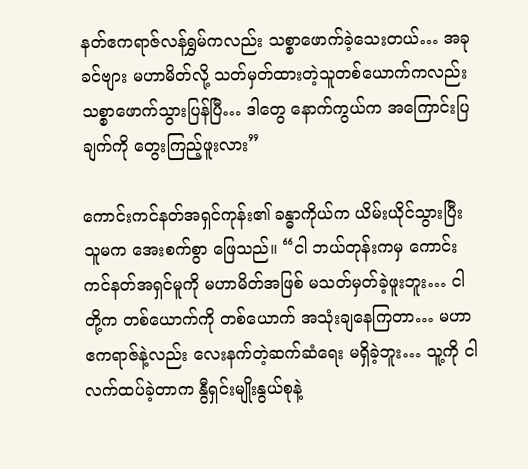နတ်ဧကရာဇ်လန်ရွှမ်ကလည်း သစ္စာဖောက်ခဲ့သေးတယ်… အခု ခင်ဗျား မဟာမိတ်လို့ သတ်မှတ်ထားတဲ့သူတစ်ယောက်ကလည်း သစ္စာဖောက်သွားပြန်ပြီ… ဒါတွေ နောက်ကွယ်က အကြောင်းပြချက်ကို တွေးကြည့်ဖူးလား”

ကောင်းကင်နတ်အရှင်ကုန်း၏ ခန္ဓာကိုယ်က ယိမ်းယိုင်သွားပြီး သူမက အေးစက်စွာ ဖြေသည်။ “ငါ ဘယ်တုန်းကမှ ကောင်းကင်နတ်အရှင်မူကို မဟာမိတ်အဖြစ် မသတ်မှတ်ခဲ့ဖူးဘူး… ငါတို့က တစ်ယောက်ကို တစ်ယောက် အသုံးချနေကြတာ… မဟာဧကရာဇ်နဲ့လည်း လေးနက်တဲ့ဆက်ဆံရေး မရှိခဲ့ဘူး… သူ့ကို ငါ လက်ထပ်ခဲ့တာက နွီရှင်းမျိုးနွယ်စုနဲ့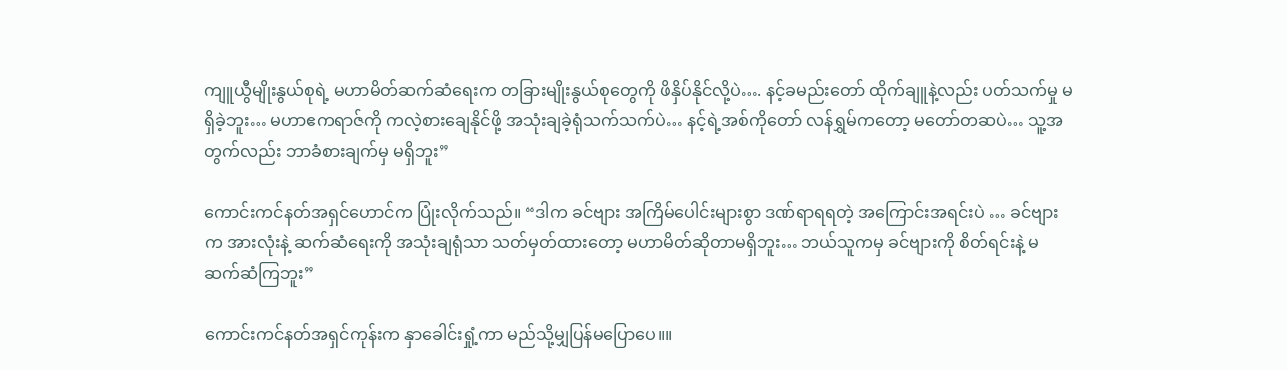ကျူယွီမျိုးနွယ်စုရဲ့ မဟာမိတ်ဆက်ဆံရေးက တခြားမျိုးနွယ်စုတွေကို ဖိနှိပ်နိုင်လို့ပဲ…. နင့်ခမည်းတော် ထိုက်ချူနဲ့လည်း ပတ်သက်မှု မရှိခဲ့ဘူး… မဟာဧကရာဇ်ကို ကလဲ့စားချေနိုင်ဖို့ အသုံးချခဲ့ရုံသက်သက်ပဲ… နင့်ရဲ့အစ်ကိုတော် လန်ရွှမ်ကတော့ မတော်တဆပဲ… သူ့အတွက်လည်း ဘာခံစားချက်မှ မရှိဘူး”

ကောင်းကင်နတ်အရှင်ဟောင်က ပြုံးလိုက်သည်။ “ဒါက ခင်ဗျား အကြိမ်ပေါင်းများစွာ ဒဏ်ရာရရတဲ့ အကြောင်းအရင်းပဲ … ခင်ဗျားက အားလုံးနဲ့ ဆက်ဆံရေးကို အသုံးချရုံသာ သတ်မှတ်ထားတော့ မဟာမိတ်ဆိုတာမရှိဘူး… ဘယ်သူကမှ ခင်ဗျားကို စိတ်ရင်းနဲ့ မဆက်ဆံကြဘူး”

ကောင်းကင်နတ်အရှင်ကုန်းက နှာခေါင်းရှုံ့ကာ မည်သို့မျှပြန်မပြောပေ။။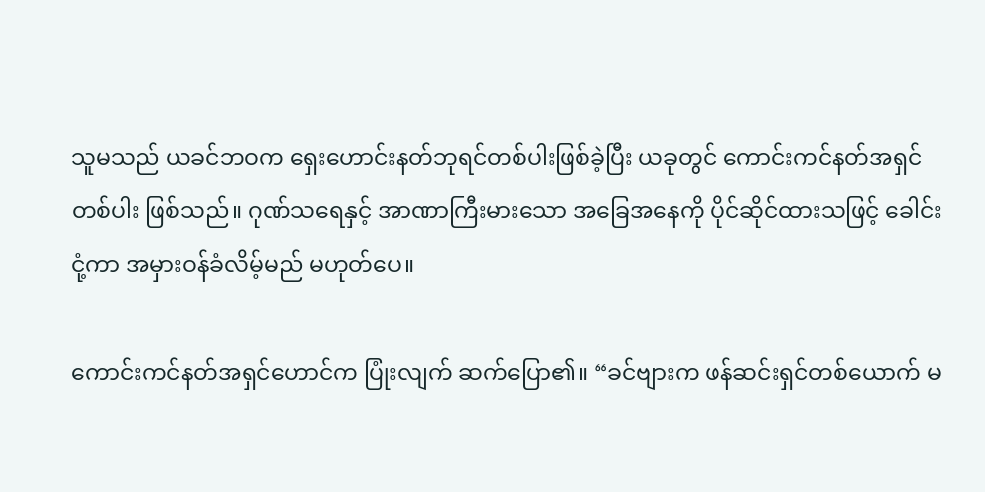သူမသည် ယခင်ဘဝက ရှေးဟောင်းနတ်ဘုရင်တစ်ပါးဖြစ်ခဲ့ပြီး ယခုတွင် ကောင်းကင်နတ်အရှင်တစ်ပါး ဖြစ်သည်။ ဂုဏ်သရေနှင့် အာဏာကြီးမားသော အခြေအနေကို ပိုင်ဆိုင်ထားသဖြင့် ခေါင်းငုံ့ကာ အမှားဝန်ခံလိမ့်မည် မဟုတ်ပေ။

ကောင်းကင်နတ်အရှင်ဟောင်က ပြုံးလျက် ဆက်ပြော၏။ “ခင်ဗျားက ဖန်ဆင်းရှင်တစ်ယောက် မ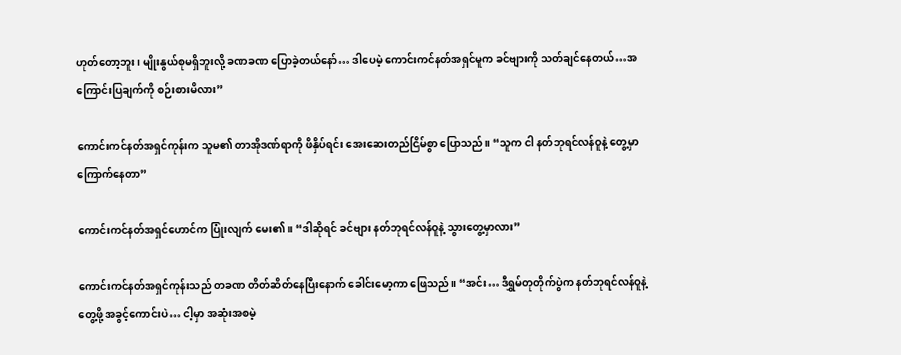ဟုတ်တော့ဘူး၊ မျိုးနွယ်စုမရှိဘူးလို့ ခဏခဏ ပြောခဲ့တယ်နော်… ဒါပေမဲ့ ကောင်းကင်နတ်အရှင်မူက ခင်ဗျားကို သတ်ချင်နေတယ်…အကြောင်းပြချက်ကို စဉ်းစားမိလား”

ကောင်းကင်နတ်အရှင်ကုန်းက သူမ၏ တာအိုဒဏ်ရာကို ဖိနှိပ်ရင်း အေးဆေးတည်ငြိမ်စွာ ပြောသည်။ “သူက ငါ နတ်ဘုရင်လန်ဝူနဲ့ တွေ့မှာ ကြောက်နေတာ”

ကောင်းကင်နတ်အရှင်ဟောင်က ပြုံးလျက် မေး၏။ “ဒါဆိုရင် ခင်ဗျား နတ်ဘုရင်လန်ဝူနဲ့ သွားတွေ့မှာလား”

ကောင်းကင်နတ်အရှင်ကုန်းသည် တခဏ တိတ်ဆိတ်နေပြီးနောက် ခေါင်းမော့ကာ ဖြေသည်။ “အင်း… ဒီရွှမ်တုတိုက်ပွဲက နတ်ဘုရင်လန်ဝူနဲ့ တွေ့ဖို့ အခွင့်ကောင်းပဲ… ငါ့မှာ အဆုံးအစမဲ့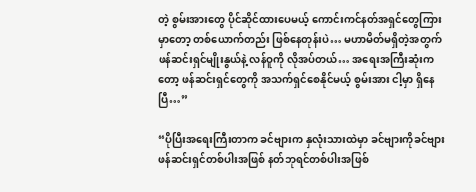တဲ့ စွမ်းအားတွေ ပိုင်ဆိုင်ထားပေမယ့် ကောင်းကင်နတ်အရှင်တွေကြားမှာတော့ တစ်ယောက်တည်း ဖြစ်နေတုန်းပဲ… မဟာမိတ်မရှိတဲ့အတွက် ဖန်ဆင်းရှင်မျိုးနွယ်နဲ့ လန်ဝူကို လိုအပ်တယ်… အရေးအကြီးဆုံးကတော့ ဖန်ဆင်းရှင်တွေကို အသက်ရှင်စေနိုင်မယ့် စွမ်းအား ငါ့မှာ ရှိနေပြီ…”

“ပိုပြီးအရေးကြီးတာက ခင်ဗျားက နှလုံးသားထဲမှာ ခင်ဗျားကိုခင်ဗျား ဖန်ဆင်းရှင်တစ်ပါးအဖြစ် နတ်ဘုရင်တစ်ပါးအဖြစ်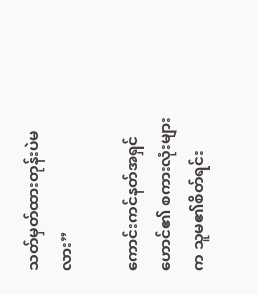သတ်မှတ်ထားတုန်းပဲမလား”

ကောင်းကင်နတ်အရှင်ဟောင်၏ စကားလုံးများက သူမ၏စိတ်ရင်း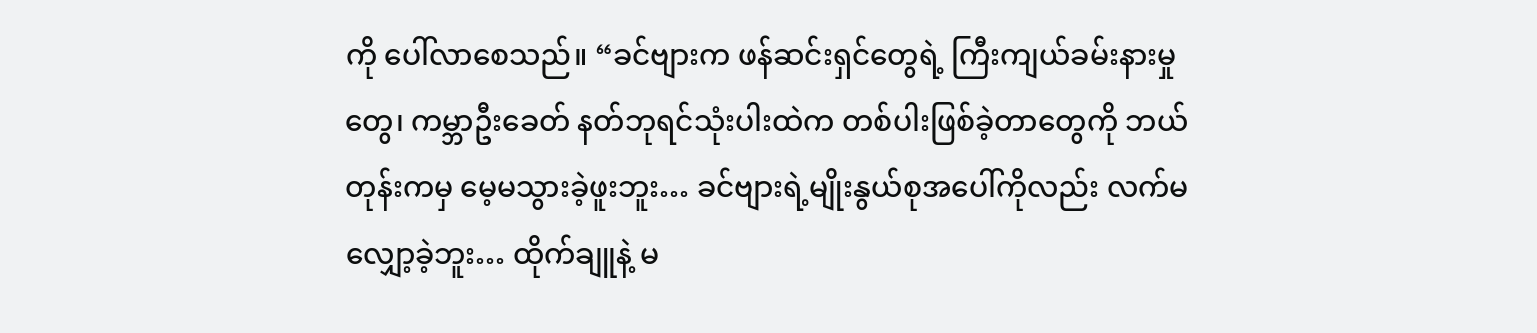ကို ပေါ်လာစေသည်။ “ခင်ဗျားက ဖန်ဆင်းရှင်တွေရဲ့ ကြီးကျယ်ခမ်းနားမှုတွေ၊ ကမ္ဘာဦးခေတ် နတ်ဘုရင်သုံးပါးထဲက တစ်ပါးဖြစ်ခဲ့တာတွေကို ဘယ်တုန်းကမှ မေ့မသွားခဲ့ဖူးဘူး… ခင်ဗျားရဲ့မျိုးနွယ်စုအပေါ်ကိုလည်း လက်‌မလျှော့ခဲ့ဘူး… ထိုက်ချူနဲ့ မ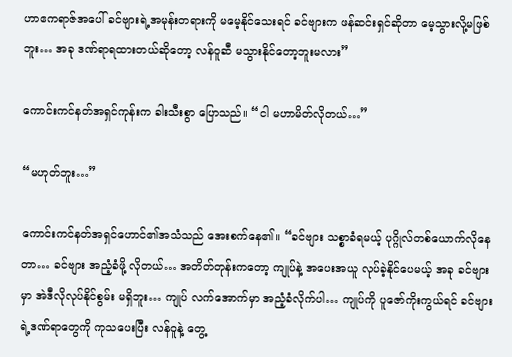ဟာဧကရာဇ်အပေါ် ခင်ဗျားရဲ့အမုန်းတရားကို မမေ့နိုင်သေးရင် ခင်ဗျားက ဖန်ဆင်းရှင်ဆိုတာ မေ့သွားလို့မဖြစ်ဘူး… အခု ဒဏ်ရာရထားတယ်ဆိုတော့ လန်ဝူဆီ မသွားနိုင်တော့ဘူးမလား”

ကောင်းကင်နတ်အရှင်ကုန်းက ခါးသီးစွာ ပြောသည်။ “ငါ မဟာမိတ်လိုတယ်…”

“မဟုတ်ဘူး…”

ကောင်းကင်နတ်အရှင်ဟောင်၏အသံသည် အေးစက်နေ၏။ “ခင်ဗျား သစ္စာခံရမယ့် ပုဂ္ဂိုလ်တစ်ယောက်လိုနေတာ… ခင်ဗျား အညံ့ခံဖို့ လိုတယ်… အတိတ်တုန်းကတော့ ကျုပ်နဲ့ အပေးအယူ လုပ်ခဲ့နိုင်ပေမယ့် အခု ခင်ဗျားမှာ အဲဒီလိုလုပ်နိုင်စွမ်း မရှိဘူး… ကျုပ် လက်အောက်မှာ အညံ့ခံလိုက်ပါ… ကျုပ်ကို ပူဇော်ကိုးကွယ်ရင် ခင်ဗျားရဲ့ဒဏ်ရာတွေကို ကုသပေးပြီး လန်ဝူနဲ့ တွေ့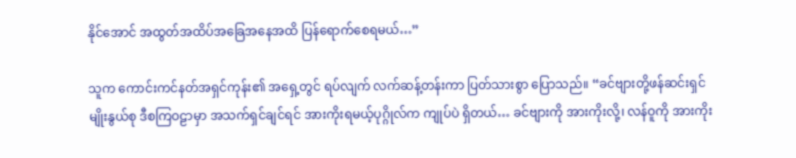နိုင်အောင် အထွတ်အထိပ်အခြေအနေအထိ ပြန်ရောက်စေရမယ်…”

သူက ကောင်းကင်နတ်အရှင်ကုန်း၏ အရှေ့တွင် ရပ်လျက် လက်ဆန့်တန်းကာ ပြတ်သားစွာ ပြောသည်။ “ခင်ဗျားတို့ဖန်ဆင်းရှင်မျိုးနွယ်စု ဒီစကြဝဠာမှာ အသက်ရှင်ချင်ရင် အားကိုးရမယ့်ပုဂ္ဂိုလ်က ကျုပ်ပဲ ရှိတယ်… ခင်ဗျားကို အားကိုးလို့၊ လန်ဝူကို အားကိုး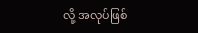လို့ အလုပ်ဖြစ်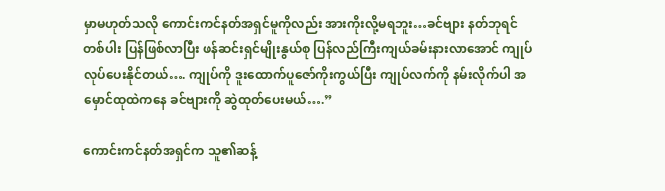မှာမဟုတ်သလို ကောင်းကင်နတ်အရှင်မူကိုလည်း အားကိုးလို့မရဘူး…ခင်ဗျား နတ်ဘုရင်တစ်ပါး ပြန်ဖြစ်လာပြီး ဖန်ဆင်းရှင်မျိုးနွယ်စု ပြန်လည်ကြီးကျယ်ခမ်းနားလာအောင် ကျုပ် လုပ်ပေးနိုင်တယ်…. ကျုပ်ကို ဒူးထောက်ပူဇော်ကိုးကွယ်ပြီး ကျုပ်လက်ကို နမ်းလိုက်ပါ အမှောင်ထုထဲကနေ ခင်ဗျားကို ဆွဲထုတ်ပေးမယ်….”

ကောင်းကင်နတ်အရှင်က သူ၏ဆန့်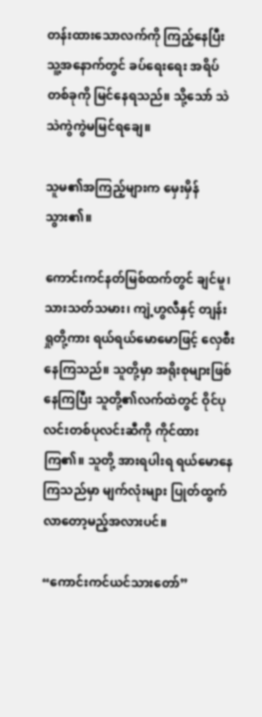တန်းထားသောလက်ကို ကြည့်နေပြီး သူ့အနောက်တွင် ခပ်ရေးရေး အရိပ်တစ်ခုကို မြင်နေရသည်။ သို့သော် သဲသဲကွဲကွဲမမြင်ရချေ။

သူမ၏အကြည့်များက မှေးမှိန်သွား၏။

ကောင်းကင်နတ်မြစ်ထက်တွင် ချင်မူ၊ သားသတ်သမား၊ ကျဲ့ဟွလီနှင့် တျန်းရှုတို့ကား ရယ်ရယ်မောမောဖြင့် လှေစီးနေကြသည်။ သူတို့မှာ အရိုးစုများဖြစ်နေကြပြီး သူတို့၏လက်ထဲတွင် ဝိုင်ပုလင်းတစ်ပုလင်းဆီကို ကိုင်ထားကြ၏။ သူတို့ အားရပါးရ ရယ်မောနေကြသည်မှာ မျက်လုံးများ ပြုတ်ထွက်လာတော့မည့်အလားပင်။

“ကောင်းကင်ယင်သားတော်”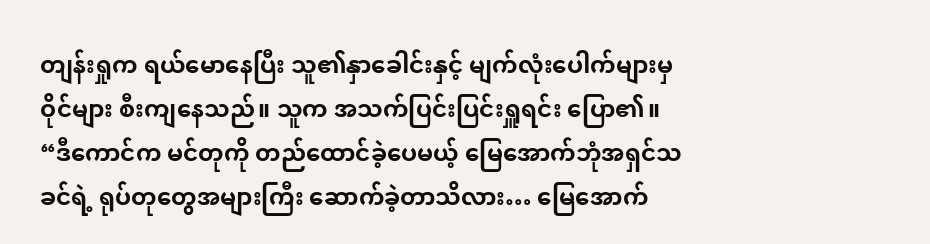တျန်းရှုက ရယ်မောနေပြီး သူ၏နှာခေါင်းနှင့် မျက်လုံးပေါက်များမှ ဝိုင်များ စီးကျနေသည်။ သူက အသက်ပြင်းပြင်းရှူရင်း ပြော၏။ “ဒီကောင်က မင်တုကို တည်ထောင်ခဲ့ပေမယ့် မြေအောက်ဘုံအရှင်သခင်ရဲ့ ရုပ်တုတွေအများကြီး ဆောက်ခဲ့တာသိလား… မြေအောက်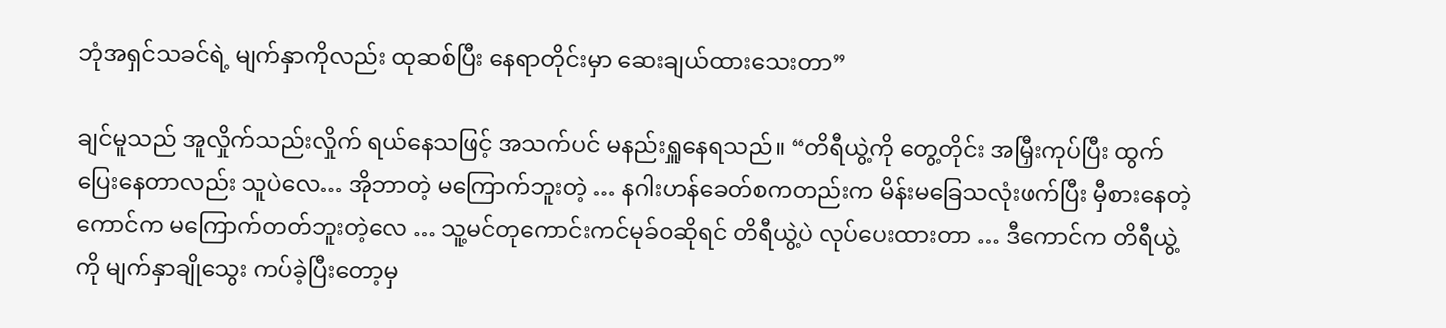ဘုံအရှင်သခင်ရဲ့ မျက်နှာကိုလည်း ထုဆစ်ပြီး နေရာတိုင်းမှာ ဆေးချယ်ထားသေးတာ”

ချင်မူသည် အူလှိုက်သည်းလှိုက် ရယ်နေသဖြင့် အသက်ပင် မနည်းရှူနေရသည်။ “တိရီယွဲ့ကို တွေ့တိုင်း အမြှီးကုပ်ပြီး ထွက်ပြေးနေတာလည်း သူပဲလေ… အိုဘာတဲ့ မကြောက်ဘူးတဲ့ … နဂါးဟန်ခေတ်စကတည်းက မိန်းမခြေသလုံးဖက်ပြီး မှီစားနေတဲ့ကောင်က မကြောက်တတ်ဘူးတဲ့လေ … သူ့မင်တုကောင်းကင်မုခ်၀ဆိုရင် တိရီယွဲ့ပဲ လုပ်ပေးထားတာ … ဒီကောင်က တိရီယွဲ့ကို မျက်နှာချိုသွေး ကပ်ခဲ့ပြီးတော့မှ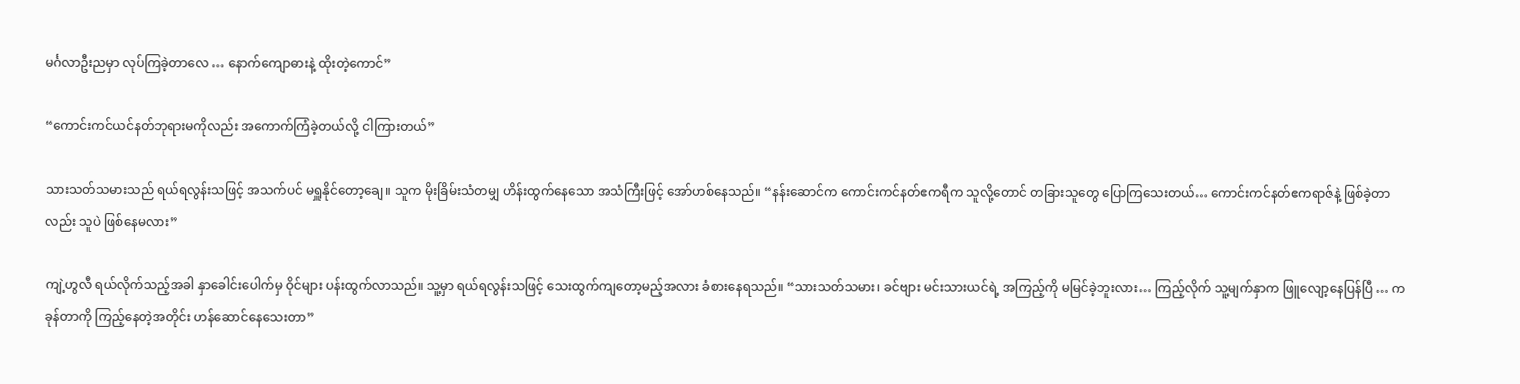မင်္ဂလာဦးညမှာ လုပ်ကြခဲ့တာလေ … နောက်ကျောဓားနဲ့ ထိုးတဲ့ကောင်”

“ကောင်းကင်ယင်နတ်ဘုရားမကိုလည်း အကောက်ကြံခဲ့တယ်လို့ ငါကြားတယ်”

သားသတ်သမားသည် ရယ်ရလွန်းသဖြင့် အသက်ပင် မရှူနိုင်တော့ချေ။ သူက မိုးခြိမ်းသံတမျှ ဟိန်းထွက်နေသော အသံကြီးဖြင့် အော်ဟစ်နေသည်။ “နန်းဆောင်က ကောင်းကင်နတ်ဧကရီက သူလို့တောင် တခြားသူတွေ ပြောကြသေးတယ်… ကောင်းကင်နတ်ဧကရာဇ်နဲ့ ဖြစ်ခဲ့တာလည်း သူပဲ ဖြစ်နေမလား”

ကျဲ့ဟွလီ ရယ်လိုက်သည့်အခါ နှာခေါင်းပေါက်မှ ဝိုင်များ ပန်းထွက်လာသည်။ သူ့မှာ ရယ်ရလွန်းသဖြင့် သေးထွက်ကျတော့မည့်အလား ခံစားနေရသည်။ “သားသတ်သမား၊ ခင်ဗျား မင်းသားယင်ရဲ့ အကြည့်ကို မမြင်ခဲ့ဘူးလား… ကြည့်လိုက် သူ့မျက်နှာက ဖြူလျော့နေပြန်ပြီ … ကခုန်တာကို ကြည့်နေတဲ့အတိုင်း ဟန်ဆောင်နေသေးတာ”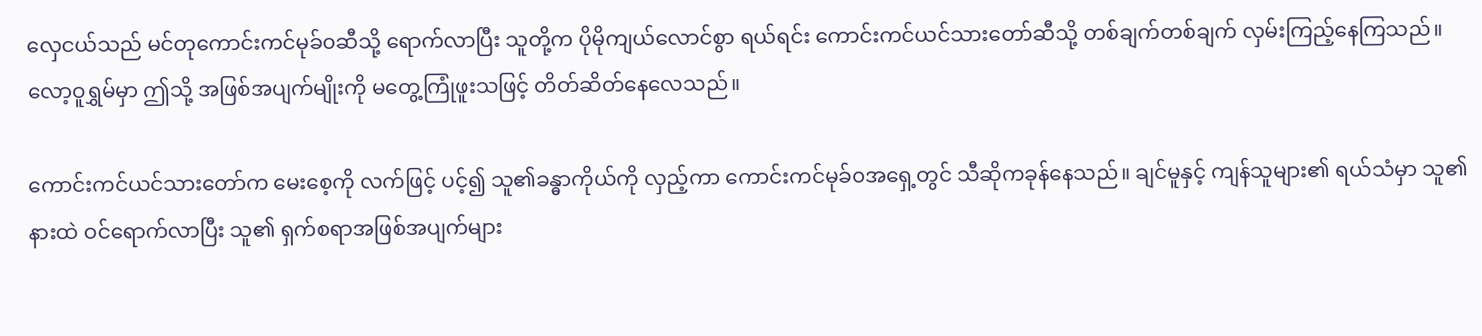လှေငယ်သည် မင်တုကောင်းကင်မုခ်၀ဆီသို့ ရောက်လာပြီး သူတို့က ပိုမိုကျယ်လောင်စွာ ရယ်ရင်း ကောင်းကင်ယင်သားတော်ဆီသို့ တစ်ချက်တစ်ချက် လှမ်းကြည့်နေကြသည်။ လော့ဝူရွှမ်မှာ ဤသို့ အဖြစ်အပျက်မျိုးကို မတွေ့ကြုံဖူးသဖြင့် တိတ်ဆိတ်နေလေသည်။

ကောင်းကင်ယင်သားတော်က မေးစေ့ကို လက်ဖြင့် ပင့်၍ သူ၏ခန္ဓာကိုယ်ကို လှည့်ကာ ကောင်းကင်မုခ်၀အရှေ့တွင် သီဆိုကခုန်နေသည်။ ချင်မူနှင့် ကျန်သူများ၏ ရယ်သံမှာ သူ၏နားထဲ ဝင်ရောက်လာပြီး သူ၏ ရှက်စရာအဖြစ်အပျက်များ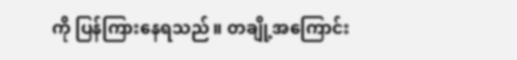ကို ပြန်ကြားနေရသည်။ တချို့အကြောင်း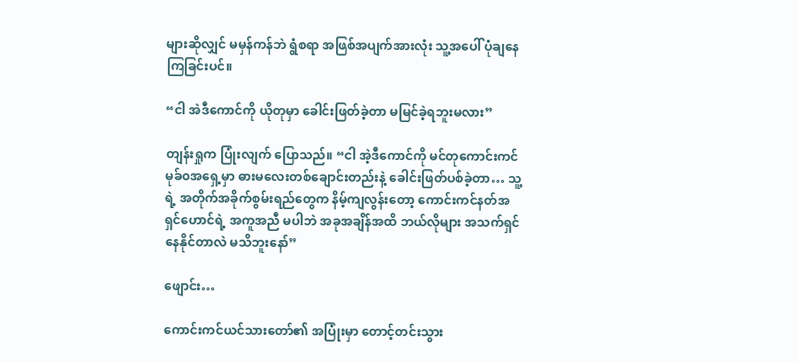များဆိုလျှင် မမှန်ကန်ဘဲ ရွံစရာ အဖြစ်အပျက်အားလုံး သူ့အပေါ် ပုံချနေကြခြင်းပင်။

“ငါ အဲဒီကောင်ကို ယိုတုမှာ ခေါင်းဖြတ်ခဲ့တာ မမြင်ခဲ့ရဘူးမလား”

တျန်းရှုက ပြုံးလျက် ပြောသည်။ “ငါ အဲ့ဒီကောင်ကို မင်တုကောင်းကင်မုခ်၀အရှေ့မှာ ဓား‌မလေးတစ်ချောင်းတည်းနဲ့ ခေါင်းဖြတ်ပစ်ခဲ့တာ… သူ့ရဲ့ အတိုက်အခိုက်စွမ်းရည်တွေက နိမ့်ကျလွန်းတော့ ကောင်းကင်နတ်အရှင်ဟောင်ရဲ့ အကူအညီ မပါဘဲ အခုအချိန်အထိ ဘယ်လိုများ အသက်ရှင်နေနိုင်တာလဲ မသိဘူးနော်”

ဖျောင်း…

ကောင်းကင်ယင်သားတော်၏ အပြုံးမှာ တောင့်တင်းသွား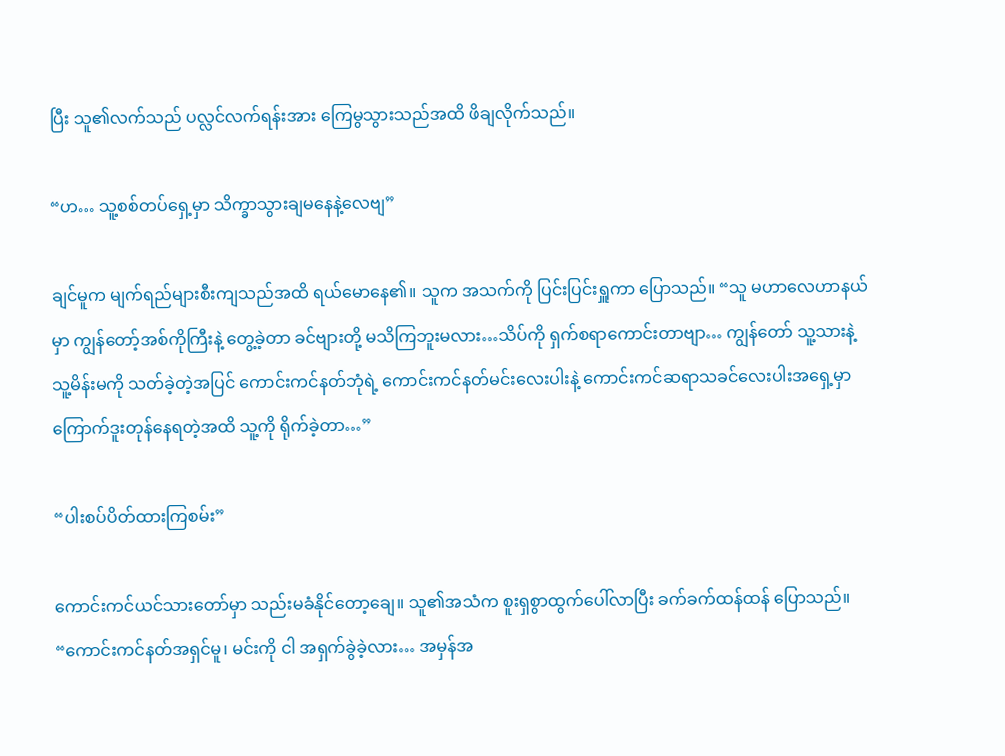ပြီး သူ၏လက်သည် ပလ္လင်လက်ရန်းအား ကြေမွသွားသည်အထိ ဖိချလိုက်သည်။

“ဟ… သူ့စစ်တပ်ရှေ့မှာ သိက္ခာသွားချမနေနဲ့လေဗျ”

ချင်မူက မျက်ရည်များစီးကျသည်အထိ ရယ်မောနေ၏။ သူက အသက်ကို ပြင်းပြင်းရှူကာ ပြောသည်။ “သူ မဟာလေဟာနယ်မှာ ကျွန်တော့်အစ်ကိုကြီးနဲ့ တွေ့ခဲ့တာ ခင်ဗျားတို့ မသိကြဘူးမလား…သိပ်ကို ရှက်စရာကောင်းတာဗျာ… ကျွန်တော် သူ့သားနဲ့ သူ့မိန်းမကို သတ်ခဲ့တဲ့အပြင် ကောင်းကင်နတ်ဘုံရဲ့ ကောင်းကင်နတ်မင်းလေးပါးနဲ့ ကောင်းကင်ဆရာသခင်လေးပါးအရှေ့မှာ ကြောက်ဒူးတုန်နေရတဲ့အထိ သူ့ကို ရိုက်ခဲ့တာ…”

“ပါးစပ်ပိတ်ထားကြစမ်း”

ကောင်းကင်ယင်သားတော်မှာ သည်းမခံနိုင်တော့ချေ။ သူ၏အသံက စူးရှစွာထွက်ပေါ်လာပြီး ခက်ခက်ထန်ထန် ပြောသည်။ “ကောင်းကင်နတ်အရှင်မူ၊ မင်းကို ငါ အရှက်ခွဲခဲ့လား… အမှန်အ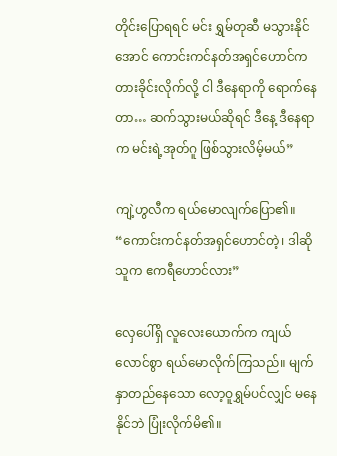တိုင်းပြောရရင် မင်း ရွှမ်တုဆီ မသွားနိုင်အောင် ကောင်းကင်နတ်အရှင်ဟောင်က တားခိုင်းလိုက်လို့ ငါ ဒီနေရာကို ရောက်နေတာ… ဆက်သွားမယ်ဆိုရင် ဒီနေ့ ဒီနေရာက မင်းရဲ့အုတ်ဂူ ဖြစ်သွားလိမ့်မယ်”

ကျဲ့ဟွလီက ရယ်မောလျက်ပြော၏။ “ကောင်းကင်နတ်အရှင်ဟောင်တဲ့၊ ဒါဆို သူက ဧကရီဟောင်လား”

လှေပေါ်ရှိ လူလေးယောက်က ကျယ်လောင်စွာ ရယ်မောလိုက်ကြသည်။ မျက်နှာတည်နေသော လော့ဝူရွှမ်ပင်လျှင် မနေနိုင်ဘဲ ပြုံးလိုက်မိ၏။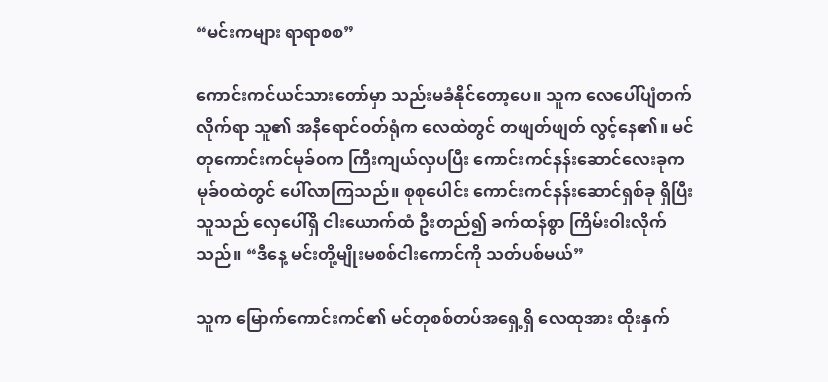“မင်းကများ ရာရာစစ”

ကောင်းကင်ယင်သားတော်မှာ သည်းမခံနိုင်တော့ပေ။ သူက လေပေါ်ပျံတက်လိုက်ရာ သူ၏ အနီရောင်ဝတ်ရုံက လေထဲတွင် တဖျတ်ဖျတ် လွင့်နေ၏။ မင်တုကောင်းကင်မုခ်၀က ကြီးကျယ်လှပပြီး ကောင်းကင်နန်းဆောင်လေးခုက မုခ်၀ထဲတွင် ပေါ်လာကြသည်။ စုစုပေါင်း ကောင်းကင်နန်းဆောင်ရှစ်ခု ရှိပြီး သူသည် လှေပေါ်ရှိ ငါးယောက်ထံ ဦးတည်၍ ခက်ထန်စွာ ကြိမ်းဝါးလိုက်သည်။ “ဒီနေ့ မင်းတို့မျိုးမစစ်ငါးကောင်ကို သတ်ပစ်မယ်”

သူက မြောက်ကောင်းကင်၏ မင်တုစစ်တပ်အရှေ့ရှိ လေထုအား ထိုးနှက်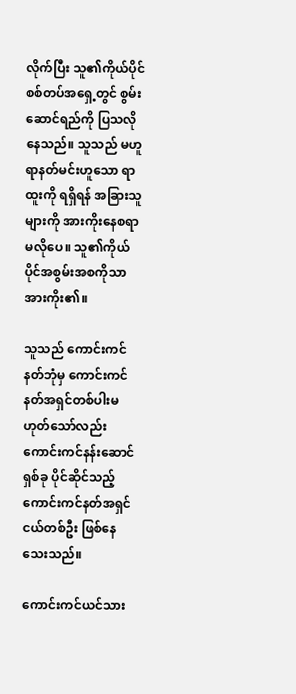လိုက်ပြီး သူ၏ကိုယ်ပိုင်စစ်တပ်အရှေ့တွင် စွမ်းဆောင်ရည်ကို ပြသလိုနေသည်။ သူသည် မဟူရာနတ်မင်းဟူသော ရာထူးကို ရရှိရန် အခြားသူများကို အားကိုးနေစရာမလိုပေ။ သူ၏ကိုယ်ပိုင်အစွမ်းအစကိုသာ အားကိုး၏။

သူသည် ကောင်းကင်နတ်ဘုံမှ ကောင်းကင်နတ်အရှင်တစ်ပါးမဟုတ်သော်လည်း ကောင်းကင်နန်းဆောင်ရှစ်ခု ပိုင်ဆိုင်သည့် ကောင်းကင်နတ်အရှင်ငယ်တစ်ဦး ဖြစ်နေသေးသည်။

ကောင်းကင်ယင်သား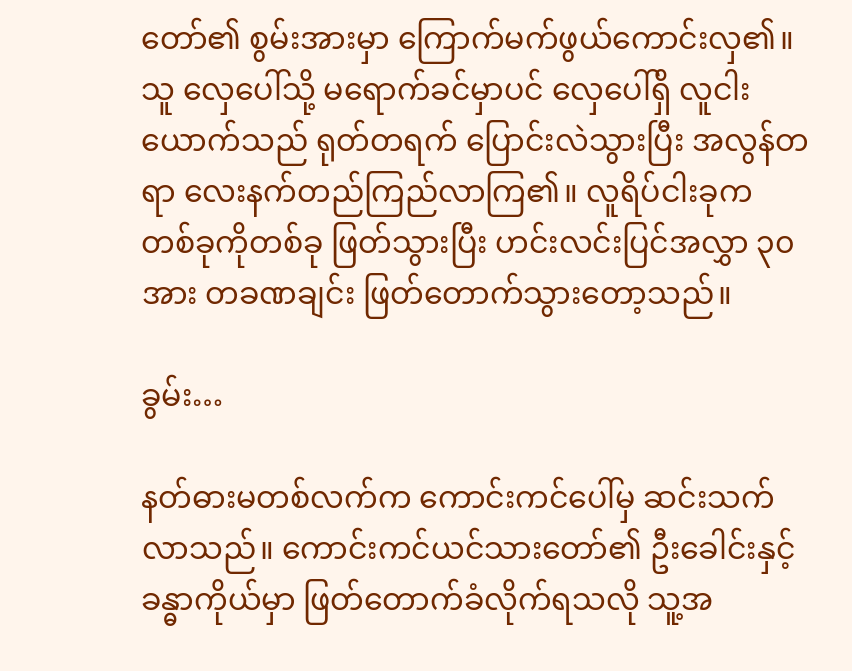တော်၏ စွမ်းအားမှာ ကြောက်မက်ဖွယ်ကောင်းလှ၏။ သူ လှေပေါ်သို့ မရောက်ခင်မှာပင် လှေပေါ်ရှိ လူငါးယောက်သည် ရုတ်တရက် ပြောင်းလဲသွားပြီး အလွန်တရာ လေးနက်တည်ကြည်လာကြ၏။ လူရိပ်ငါးခုက တစ်ခုကိုတစ်ခု ဖြတ်သွားပြီး ဟင်းလင်းပြင်အလွှာ ၃၀ အား တခဏချင်း ဖြတ်တောက်သွားတော့သည်။

ခွမ်း…

နတ်ဓားမတစ်လက်က ကောင်းကင်ပေါ်မှ ဆင်းသက်လာသည်။ ကောင်းကင်ယင်သားတော်၏ ဦးခေါင်းနှင့် ခန္ဓာကိုယ်မှာ ဖြတ်တောက်ခံလိုက်ရသလို သူ့အ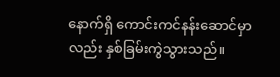နောက်ရှိ ကောင်းကင်နန်းဆောင်မှာလည်း နှစ်ခြမ်းကွဲသွားသည်။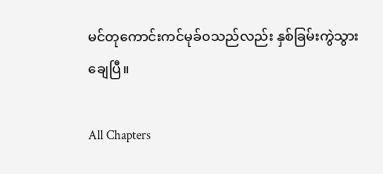မင်တုကောင်းကင်မုခ်၀သည်လည်း နှစ်ခြမ်းကွဲသွားချေပြီ။

All Chapters